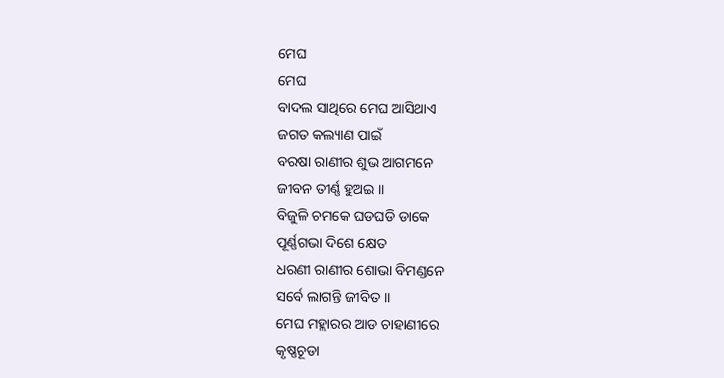ମେଘ
ମେଘ
ବାଦଲ ସାଥିରେ ମେଘ ଆସିଥାଏ
ଜଗତ କଲ୍ୟାଣ ପାଇଁ
ବରଷା ରାଣୀର ଶୁଭ ଆଗମନେ
ଜୀବନ ତୀର୍ଣ୍ଣ ହୁଅଇ ।।
ବିଜୁଳି ଚମକେ ଘଡଘଡି ଡାକେ
ପୂର୍ଣ୍ଣଗଭା ଦିଶେ କ୍ଷେତ
ଧରଣୀ ରାଣୀର ଶୋଭା ବିମଣ୍ଡନେ
ସର୍ବେ ଲାଗନ୍ତି ଜୀବିତ ।।
ମେଘ ମହ୍ଲାରର ଆଡ ଚାହାଣୀରେ
କୃଷ୍ଣଚୂଡା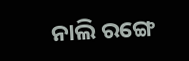ନାଲି ରଙ୍ଗେ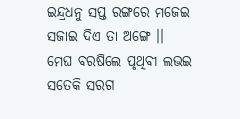ଇନ୍ଦ୍ରଧନୁ ସପ୍ତ ରଙ୍ଗରେ ମଜେଇ
ସଜାଇ ଦିଏ ତା ଅଙ୍ଗେ ।।
ମେଘ ବରଷିଲେ ପୃଥିବୀ ଲଭଇ
ସତେକି ସରଗ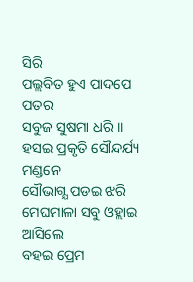ସିରି
ପଲ୍ଲବିତ ହୁଏ ପାଦପେ ପତର
ସବୁଜ ସୁଷମା ଧରି ।।
ହସଇ ପ୍ରକୃତି ସୌନ୍ଦର୍ଯ୍ୟ ମଣ୍ଡନେ
ସୌଭାଗ୍ଯ ପଡଇ ଝରି
ମେଘମାଳା ସବୁ ଓହ୍ଲାଇ ଆସିଲେ
ବହଇ ପ୍ରେମ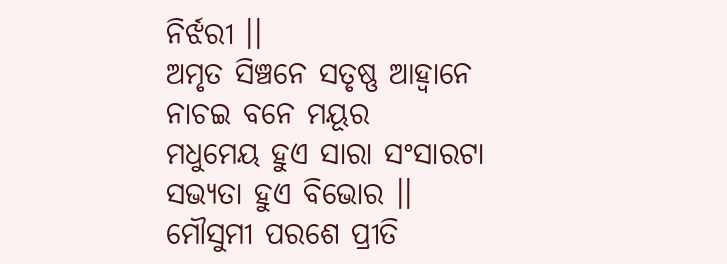ନିର୍ଝରୀ ।।
ଅମୃତ ସିଞ୍ଚନେ ସତୃଷ୍ଣ ଆହ୍ବାନେ
ନାଚଇ ବନେ ମୟୂର
ମଧୁମେୟ ହୁଏ ସାରା ସଂସାରଟା
ସଭ୍ୟତା ହୁଏ ବିଭୋର ।।
ମୌସୁମୀ ପରଶେ ପ୍ରୀତି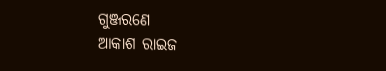ଗୁଞ୍ଜରଣେ
ଆକାଶ ରାଇଜ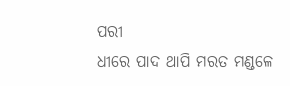ପରୀ
ଧୀରେ ପାଦ ଥାପି ମରତ ମଣ୍ଡଳେ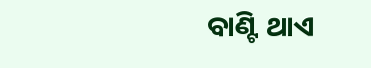ବାଣ୍ଟି ଥାଏ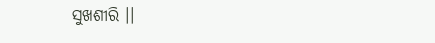ସୁଖଶୀରି ।।